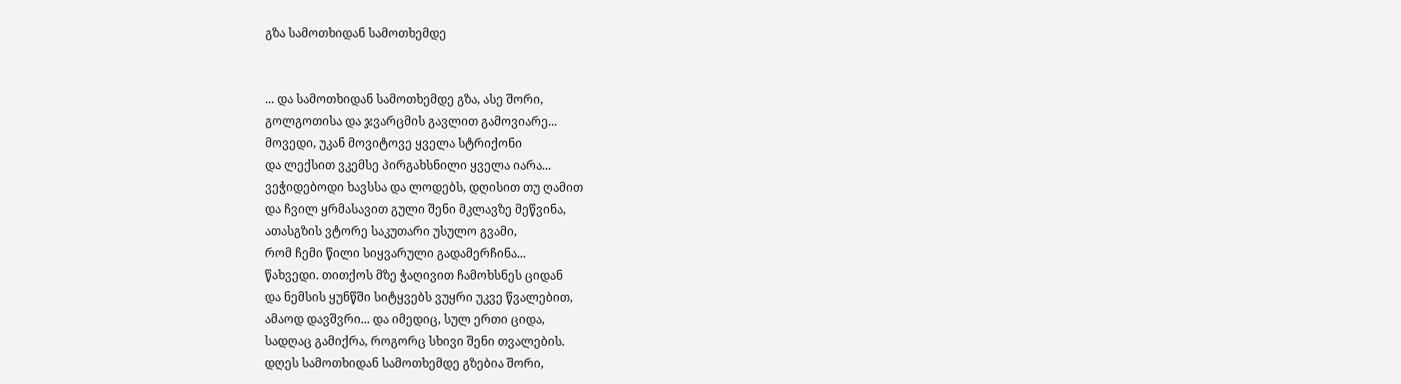გზა სამოთხიდან სამოთხემდე


... და სამოთხიდან სამოთხემდე გზა, ასე შორი,
გოლგოთისა და ჯვარცმის გავლით გამოვიარე...
მოვედი, უკან მოვიტოვე ყველა სტრიქონი
და ლექსით ვკემსე პირგახსნილი ყველა იარა...
ვეჭიდებოდი ხავსსა და ლოდებს, დღისით თუ ღამით
და ჩვილ ყრმასავით გული შენი მკლავზე მეწვინა,
ათასგზის ვტორე საკუთარი უსულო გვამი,
რომ ჩემი წილი სიყვარული გადამერჩინა...
წახვედი. თითქოს მზე ჭაღივით ჩამოხსნეს ციდან
და ნემსის ყუნწში სიტყვებს ვუყრი უკვე წვალებით,
ამაოდ დავშვრი... და იმედიც, სულ ერთი ციდა,
სადღაც გამიქრა, როგორც სხივი შენი თვალების.
დღეს სამოთხიდან სამოთხემდე გზებია შორი,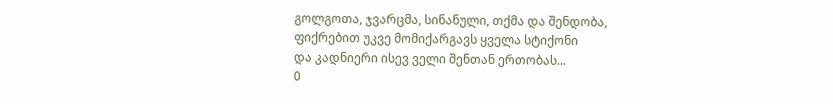გოლგოთა, ჯვარცმა, სინანული, თქმა და შენდობა,
ფიქრებით უკვე მომიქარგავს ყველა სტიქონი
და კადნიერი ისევ ველი შენთან ერთობას...
0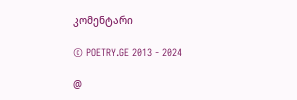კომენტარი

© POETRY.GE 2013 - 2024

@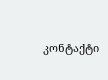კონტაქტი